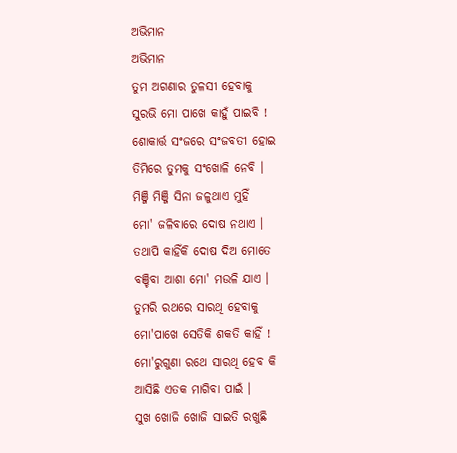ଅଭିମାନ
ଅଭିମାନ
ତୁମ ଅଗଣାର ତୁଳସୀ ହେବାକୁ
ସୁରଭି ମୋ ପାଖେ କାହୁଁ ପାଇବି !
ଶୋକାର୍ତ୍ତ ସଂଜରେ ସଂଜବତୀ ହୋଇ
ତିମିରେ ତୁମକୁ ସଂଖୋଳି ନେବି ।
ମିଞ୍ଜି ମିଞ୍ଜି ସିନା ଜଳୁଥାଏ ମୁହିଁ
ମୋ' ଜଳିବାରେ ଦୋଷ ନଥାଏ ।
ତଥାପି କାହିଁକି ଦୋଷ ଦିଅ ମୋତେ
ବଞ୍ଚିବା ଆଶା ମୋ' ମଉଳି ଯାଏ ।
ତୁମରି ରଥରେ ସାରଥି ହେବାକୁ
ମୋ'ପାଖେ ସେତିକି ଶକତି କାହିଁ !
ମୋ'ରୁଗୁଣା ରଥେ ସାରଥି ହେବ କି
ଆସିଛି ଏତକ ମାଗିବା ପାଇଁ ।
ସୁଖ ଖୋଜି ଖୋଜି ସାଇତି ରଖୁଛି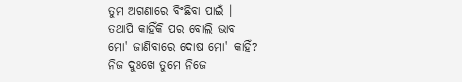ତୁମ ଅଗଣାରେ ବିଂଛିବା ପାଇଁ ।
ତଥାପି କାହିଁକି ପର ବୋଲି ଭାବ
ମୋ' ଜାଣିବାରେ ଦୋଷ ମୋ' କାହିଁ?
ନିଜ ଦୁଃଖେ ତୁମେ ନିଜେ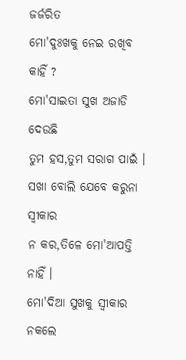ଜର୍ଜରିତ
ମୋ'ଦୁଃଖକୁ ନେଇ ରଖିବ କାହିଁ ?
ମୋ'ସାଇତା ସୁଖ ଅଜାଡି ଦେଉଛି
ତୁମ ହସ,ତୁମ ସରାଗ ପାଇଁ ।
ସଖା ବୋଲି ଯେବେ କରୁନା ସ୍ୱୀକାର
ନ କର,ତିଳେ ମୋ'ଆପତ୍ତି ନାହିଁ ।
ମୋ'ଦିଆ ସୁଖକୁ ସ୍ଵୀକାର ନକଲେ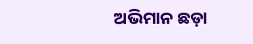ଅଭିମାନ ଛଡ଼ା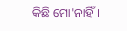କିଛି ମୋ'ନାହିଁ ।